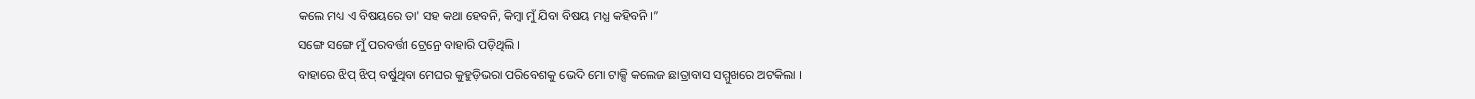କଲେ ମଧ୍ୟ ଏ ବିଷୟରେ ତା' ସହ କଥା ହେବନି, କିମ୍ବା ମୁଁ ଯିବା ବିଷୟ ମଧ୍ଯ କହିବନି ।”
ସଙ୍ଗେ ସଙ୍ଗେ ମୁଁ ପରବର୍ତ୍ତୀ ଟ୍ରେନ୍ରେ ବାହାରି ପଡ଼ିଥିଲି ।
ବାହାରେ ଝିପ୍ ଝିପ୍ ବର୍ଷୁଥିବା ମେଘର କୁହୁଡ଼ିଭରା ପରିବେଶକୁ ଭେଦି ମୋ ଟାକ୍ସି କଲେଜ ଛାତ୍ରାବାସ ସମ୍ମୁଖରେ ଅଟକିଲା ।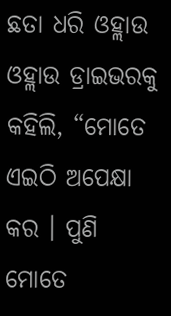ଛତା ଧରି ଓହ୍ଲାଉ ଓହ୍ଲାଉ ଡ୍ରାଇଭରକୁ କହିଲି, “ମୋତେ ଏଇଠି ଅପେକ୍ଷା କର । ପୁଣି ମୋତେ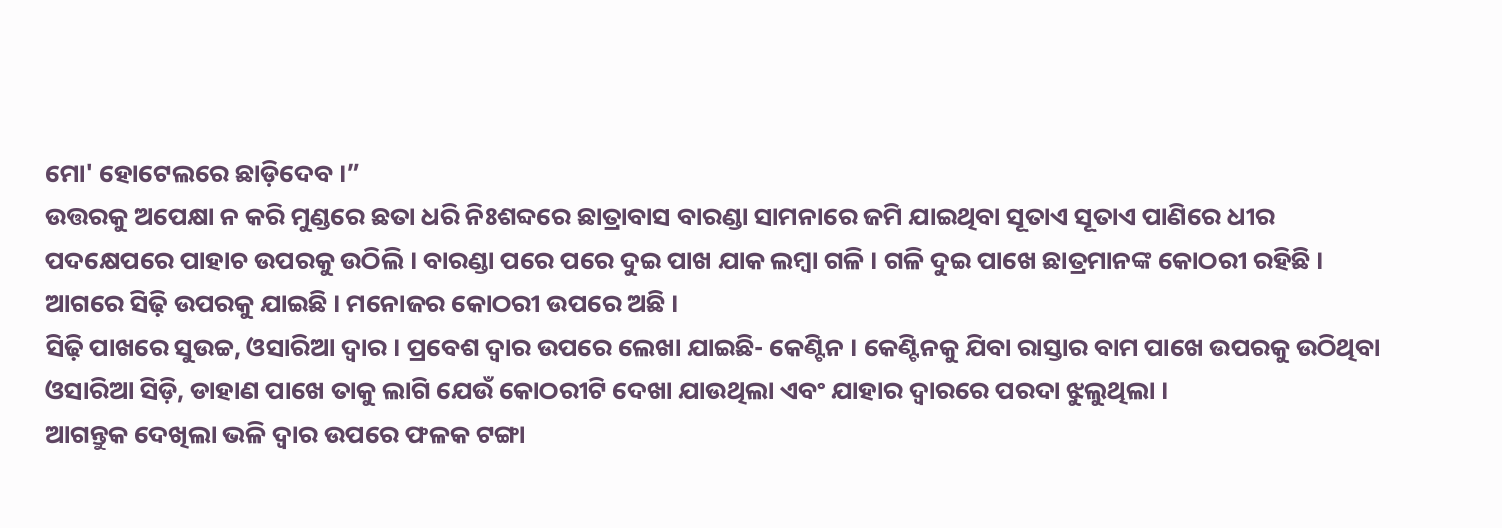ମୋ' ହୋଟେଲରେ ଛାଡ଼ିଦେବ ।”
ଉତ୍ତରକୁ ଅପେକ୍ଷା ନ କରି ମୁଣ୍ଡରେ ଛତା ଧରି ନିଃଶବ୍ଦରେ ଛାତ୍ରାବାସ ବାରଣ୍ଡା ସାମନାରେ ଜମି ଯାଇଥିବା ସୂତାଏ ସୂତାଏ ପାଣିରେ ଧୀର ପଦକ୍ଷେପରେ ପାହାଚ ଉପରକୁ ଉଠିଲି । ବାରଣ୍ଡା ପରେ ପରେ ଦୁଇ ପାଖ ଯାକ ଲମ୍ବା ଗଳି । ଗଳି ଦୁଇ ପାଖେ ଛାତ୍ରମାନଙ୍କ କୋଠରୀ ରହିଛି । ଆଗରେ ସିଢ଼ି ଉପରକୁ ଯାଇଛି । ମନୋଜର କୋଠରୀ ଉପରେ ଅଛି ।
ସିଢ଼ି ପାଖରେ ସୁଉଚ୍ଚ, ଓସାରିଆ ଦ୍ବାର । ପ୍ରବେଶ ଦ୍ବାର ଉପରେ ଲେଖା ଯାଇଛି- କେଣ୍ଟିନ । କେଣ୍ଟିନକୁ ଯିବା ରାସ୍ତାର ବାମ ପାଖେ ଉପରକୁ ଉଠିଥିବା ଓସାରିଆ ସିଡ଼ି, ଡାହାଣ ପାଖେ ତାକୁ ଲାଗି ଯେଉଁ କୋଠରୀଟି ଦେଖା ଯାଉଥିଲା ଏବଂ ଯାହାର ଦ୍ବାରରେ ପରଦା ଝୁଲୁଥିଲା ।
ଆଗନ୍ତୁକ ଦେଖିଲା ଭଳି ଦ୍ବାର ଉପରେ ଫଳକ ଟଙ୍ଗା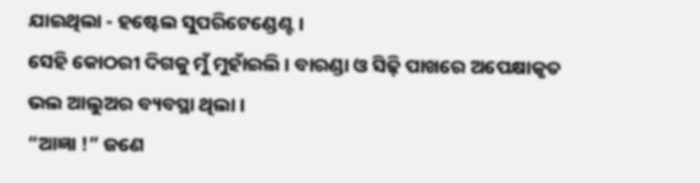ଯାଇଥିଲା - ହଷ୍ଟେଲ ସୁପରିଟେଣ୍ଡେଣ୍ଟ ।
ସେହି କୋଠରୀ ଦିଗକୁ ମୁଁ ମୁହାଁଇଲି । ବାରଣ୍ଡା ଓ ସିଢ଼ି ପାଖରେ ଅପେକ୍ଷାକୃତ ଭଲ ଆଲୁଅର ବ୍ୟବସ୍ଥା ଥିଲା ।
“ଆଜ୍ଞା !” ଜଣେ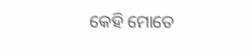କେହି ମୋତେ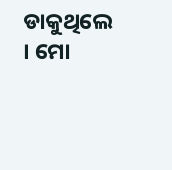ଡାକୁଥିଲେ । ମୋ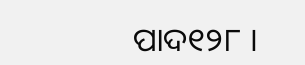ପାଦ୧୨୮ ।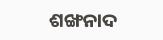ଶଙ୍ଖନାଦ